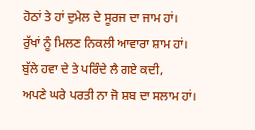ਹੋਠਾਂ ਤੇ ਹਾਂ ਦੁਮੇਲ ਦੇ ਸੂਰਜ ਦਾ ਜਾਮ ਹਾਂ।
ਰੁੱਖਾਂ ਨੂੰ ਮਿਲਣ ਨਿਕਲੀ ਆਵਾਰਾ ਸ਼ਾਮ ਹਾਂ।
ਬੁੱਲੇ ਹਵਾ ਦੇ ਤੇ ਪਰਿੰਦੇ ਲੈ ਗਏ ਕਦੀ,
ਅਪਣੇ ਘਰੇ ਪਰਤੀ ਨਾ ਜੋ ਸ਼ਬ ਦਾ ਸਲਾਮ ਹਾਂ।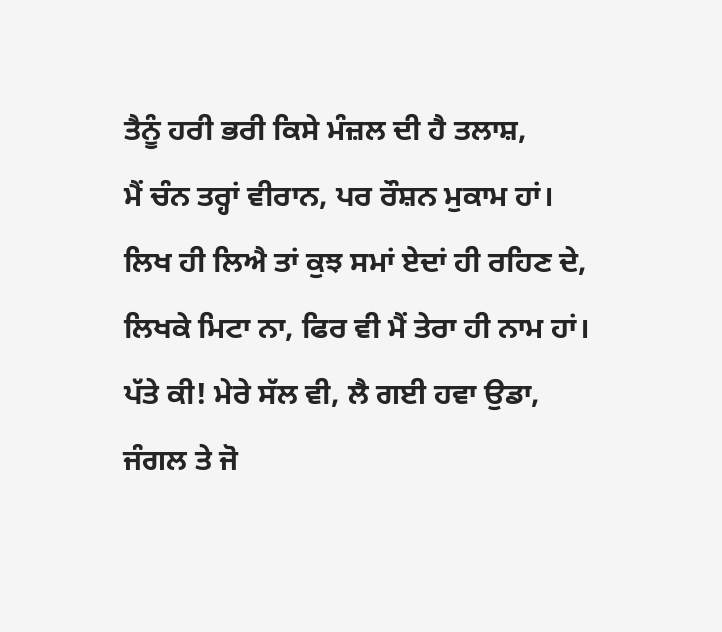ਤੈਨੂੰ ਹਰੀ ਭਰੀ ਕਿਸੇ ਮੰਜ਼ਲ ਦੀ ਹੈ ਤਲਾਸ਼,
ਮੈਂ ਚੰਨ ਤਰ੍ਹਾਂ ਵੀਰਾਨ, ਪਰ ਰੌਸ਼ਨ ਮੁਕਾਮ ਹਾਂ।
ਲਿਖ ਹੀ ਲਿਐ ਤਾਂ ਕੁਝ ਸਮਾਂ ਏਦਾਂ ਹੀ ਰਹਿਣ ਦੇ,
ਲਿਖਕੇ ਮਿਟਾ ਨਾ, ਫਿਰ ਵੀ ਮੈਂ ਤੇਰਾ ਹੀ ਨਾਮ ਹਾਂ।
ਪੱਤੇ ਕੀ! ਮੇਰੇ ਸੱਲ ਵੀ, ਲੈ ਗਈ ਹਵਾ ਉਡਾ,
ਜੰਗਲ ਤੇ ਜੋ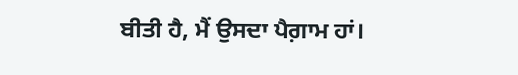ਬੀਤੀ ਹੈ, ਮੈਂ ਉਸਦਾ ਪੈਗ਼ਾਮ ਹਾਂ।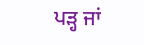ਪੜ੍ਹ ਜਾਂ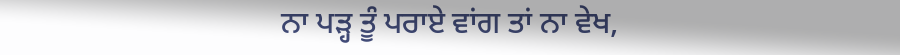ਨਾ ਪੜ੍ਹ ਤੂੰ ਪਰਾਏ ਵਾਂਗ ਤਾਂ ਨਾ ਵੇਖ,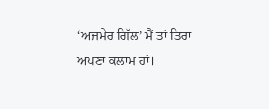‘ਅਜਮੇਰ ਗਿੱਲ’ ਮੈਂ ਤਾਂ ਤਿਰਾ ਅਪਣਾ ਕਲਾਮ ਹਾਂ।